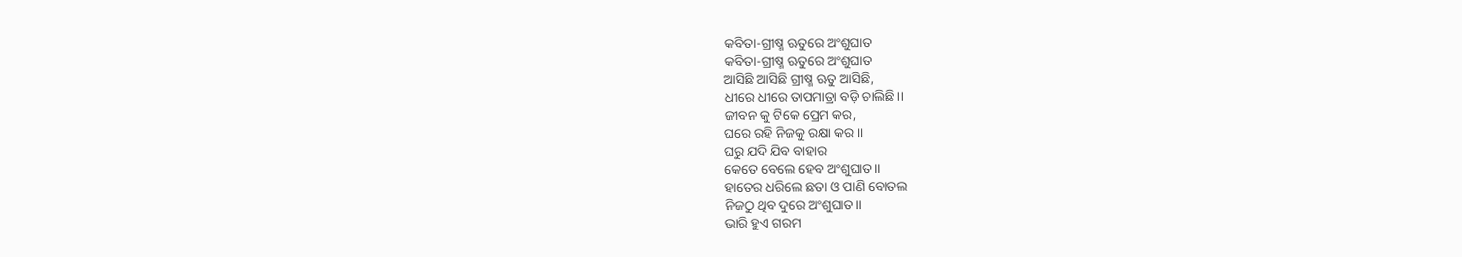କବିତା-ଗ୍ରୀଷ୍ମ ଋତୁରେ ଅଂଶୁଘାତ
କବିତା-ଗ୍ରୀଷ୍ମ ଋତୁରେ ଅଂଶୁଘାତ
ଆସିଛି ଆସିଛି ଗ୍ରୀଷ୍ମ ଋତୁ ଆସିଛି,
ଧୀରେ ଧୀରେ ତାପମାତ୍ରା ବଡ଼ି ଚାଲିଛି।।
ଜୀବନ କୁ ଟିକେ ପ୍ରେମ କର,
ଘରେ ରହି ନିଜକୁ ରକ୍ଷା କର ।।
ଘରୁ ଯଦି ଯିବ ବାହାର
କେତେ ବେଲେ ହେବ ଅଂଶୁଘାତ।।
ହାତେର ଧରିଲେ ଛତା ଓ ପାଣି ବୋତଲ
ନିଜଠୁ ଥିବ ଦୁରେ ଅଂଶୁଘାତ।।
ଭାରି ହୁଏ ଗରମ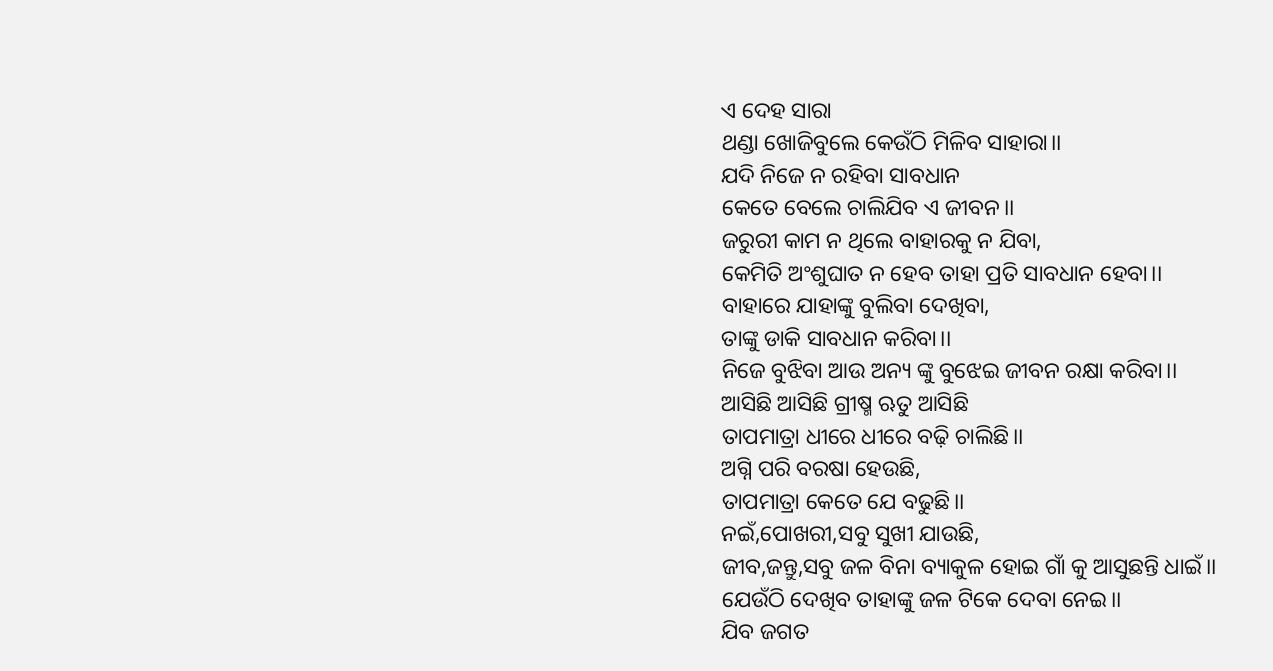ଏ ଦେହ ସାରା
ଥଣ୍ଡା ଖୋଜିବୁଲେ କେଉଁଠି ମିଳିବ ସାହାରା।।
ଯଦି ନିଜେ ନ ରହିବା ସାବଧାନ
କେତେ ବେଲେ ଚାଲିଯିବ ଏ ଜୀବନ।।
ଜରୁରୀ କାମ ନ ଥିଲେ ବାହାରକୁ ନ ଯିବା,
କେମିତି ଅଂଶୁଘାତ ନ ହେବ ତାହା ପ୍ରତି ସାବଧାନ ହେବା।।
ବାହାରେ ଯାହାଙ୍କୁ ବୁଲିବା ଦେଖିବା,
ତାଙ୍କୁ ଡାକି ସାବଧାନ କରିବା।।
ନିଜେ ବୁଝିବା ଆଉ ଅନ୍ୟ ଙ୍କୁ ବୁଝେଇ ଜୀବନ ରକ୍ଷା କରିବା।।
ଆସିଛି ଆସିଛି ଗ୍ରୀଷ୍ମ ଋତୁ ଆସିଛି
ତାପମାତ୍ରା ଧୀରେ ଧୀରେ ବଢ଼ି ଚାଲିଛି।।
ଅଗ୍ନି ପରି ବରଷା ହେଉଛି,
ତାପମାତ୍ରା କେତେ ଯେ ବଢୁଛି।।
ନଇଁ,ପୋଖରୀ,ସବୁ ସୁଖୀ ଯାଉଛି,
ଜୀବ,ଜନ୍ତୁ,ସବୁ ଜଳ ବିନା ବ୍ୟାକୁଳ ହୋଇ ଗାଁ କୁ ଆସୁଛନ୍ତି ଧାଇଁ।।
ଯେଉଁଠି ଦେଖିବ ତାହାଙ୍କୁ ଜଳ ଟିକେ ଦେବା ନେଇ।।
ଯିବ ଜଗତ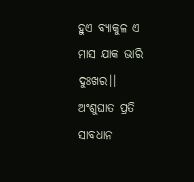ହୁଏ ବ୍ୟାକୁଳ ଏ ମାସ ଯାକ ଭାରି ଦୁଃଖର।।
ଅଂଶୁଘାତ ପ୍ରତି ସାବଧାନ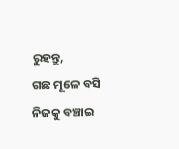ରୁହନ୍ତୁ,
ଗଛ ମୂଳେ ବସି ନିଜକୁ ବଞ୍ଚାଇ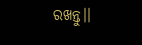ରଖନ୍ତୁ।।